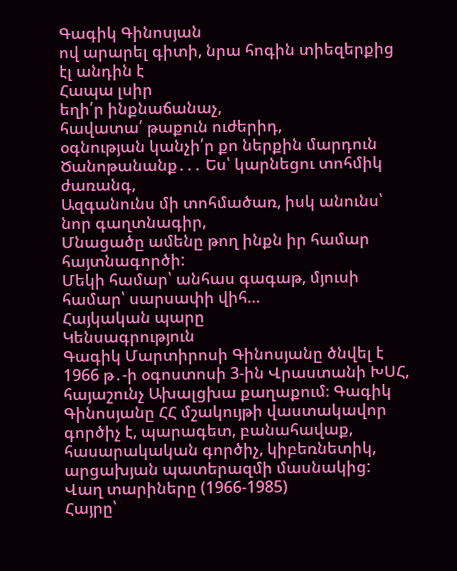Գագիկ Գինոսյան
ով արարել գիտի, նրա հոգին տիեզերքից էլ անդին է
Հապա լսիր
եղի՛ր ինքնաճանաչ,
հավատա՛ թաքուն ուժերիդ,
օգնության կանչի՛ր քո ներքին մարդուն
Ծանոթանանք․․․ Ես՝ կարնեցու տոհմիկ ժառանգ,
Ազգանունս մի տոհմածառ, իսկ անունս՝ նոր գաղտնագիր,
Մնացածը ամենը թող ինքն իր համար հայտնագործի:
Մեկի համար՝ անհաս գագաթ, մյուսի համար՝ սարսափի վիհ…
Հայկական պարը
Կենսագրություն
Գագիկ Մարտիրոսի Գինոսյանը ծնվել է 1966 թ․-ի օգոստոսի 3-ին Վրաստանի ԽՍՀ, հայաշունչ Ախալցխա քաղաքում։ Գագիկ Գինոսյանը ՀՀ մշակույթի վաստակավոր գործիչ է, պարագետ, բանահավաք, հասարակական գործիչ, կիբեռնետիկ, արցախյան պատերազմի մասնակից:
Վաղ տարիները (1966-1985)
Հայրը՝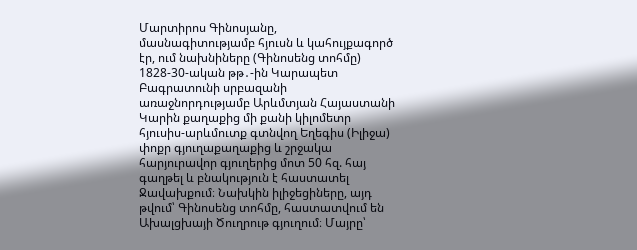Մարտիրոս Գինոսյանը, մասնագիտությամբ հյուսն և կահույքագործ էր, ում նախնիները (Գինոսենց տոհմը) 1828-30-ական թթ․-ին Կարապետ Բագրատունի սրբազանի առաջնորդությամբ Արևմտյան Հայաստանի Կարին քաղաքից մի քանի կիլոմետր հյուսիս-արևմուտք գտնվող Եղեգիս (Իլիջա) փոքր գյուղաքաղաքից և շրջակա հարյուրավոր գյուղերից մոտ 50 հզ. հայ գաղթել և բնակություն է հաստատել Ջավախքում։ Նախկին իլիջեցիները, այդ թվում՝ Գինոսենց տոհմը, հաստատվում են Ախալցխայի Ծուղրութ գյուղում։ Մայրը՝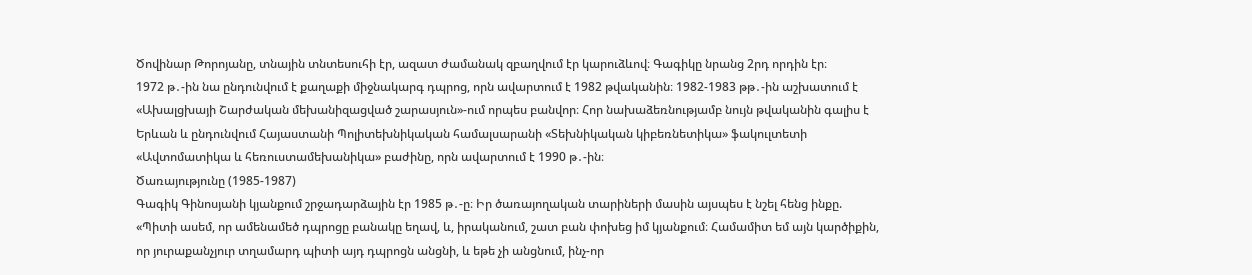Ծովինար Թորոյանը, տնային տնտեսուհի էր, ազատ ժամանակ զբաղվում էր կարուձևով։ Գագիկը նրանց 2րդ որդին էր։
1972 թ․-ին նա ընդունվում է քաղաքի միջնակարգ դպրոց, որն ավարտում է 1982 թվականին։ 1982-1983 թթ․-ին աշխատում է «Ախալցխայի Շարժական մեխանիզացված շարասյուն»-ում որպես բանվոր։ Հոր նախաձեռնությամբ նույն թվականին գալիս է Երևան և ընդունվում Հայաստանի Պոլիտեխնիկական համալսարանի «Տեխնիկական կիբեռնետիկա» ֆակուլտետի «Ավտոմատիկա և հեռուստամեխանիկա» բաժինը, որն ավարտում է 1990 թ․-ին։
Ծառայությունը (1985-1987)
Գագիկ Գինոսյանի կյանքում շրջադարձային էր 1985 թ․-ը։ Իր ծառայողական տարիների մասին այսպես է նշել հենց ինքը.
«Պիտի ասեմ, որ ամենամեծ դպրոցը բանակը եղավ, և, իրականում, շատ բան փոխեց իմ կյանքում։ Համամիտ եմ այն կարծիքին, որ յուրաքանչյուր տղամարդ պիտի այդ դպրոցն անցնի, և եթե չի անցնում, ինչ-որ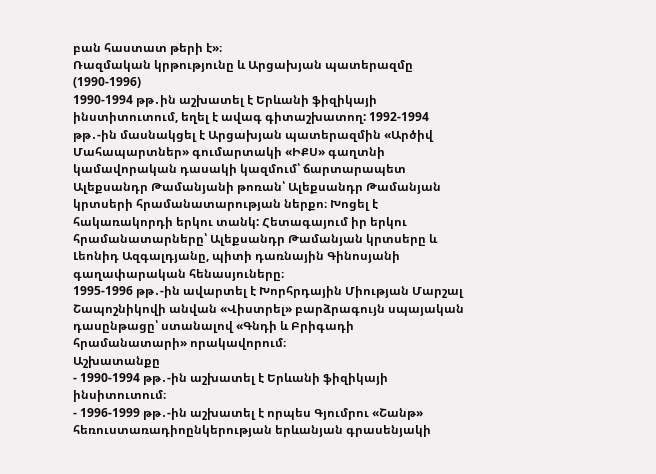բան հաստատ թերի է»։
Ռազմական կրթությունը և Արցախյան պատերազմը (1990-1996)
1990-1994 թթ․ին աշխատել է Երևանի ֆիզիկայի ինստիտուտում, եղել է ավագ գիտաշխատող: 1992-1994 թթ․-ին մասնակցել է Արցախյան պատերազմին «Արծիվ Մահապարտներ» գումարտակի «ԻՔՍ» գաղտնի կամավորական դասակի կազմում՝ ճարտարապետ Ալեքսանդր Թամանյանի թոռան՝ Ալեքսանդր Թամանյան կրտսերի հրամանատարության ներքո։ Խոցել է հակառակորդի երկու տանկ: Հետագայում իր երկու հրամանատարները՝ Ալեքսանդր Թամանյան կրտսերը և Լեոնիդ Ազգալդյանը, պիտի դառնային Գինոսյանի գաղափարական հենասյուները։
1995-1996 թթ․-ին ավարտել է Խորհրդային Միության Մարշալ Շապոշնիկովի անվան «Վիստրել» բարձրագույն սպայական դասընթացը՝ ստանալով «Գնդի և Բրիգադի հրամանատարի» որակավորում։
Աշխատանքը
- 1990-1994 թթ․-ին աշխատել է Երևանի ֆիզիկայի ինսիտուտում։
- 1996-1999 թթ․-ին աշխատել է որպես Գյումրու «Շանթ» հեռուստառադիոընկերության երևանյան գրասենյակի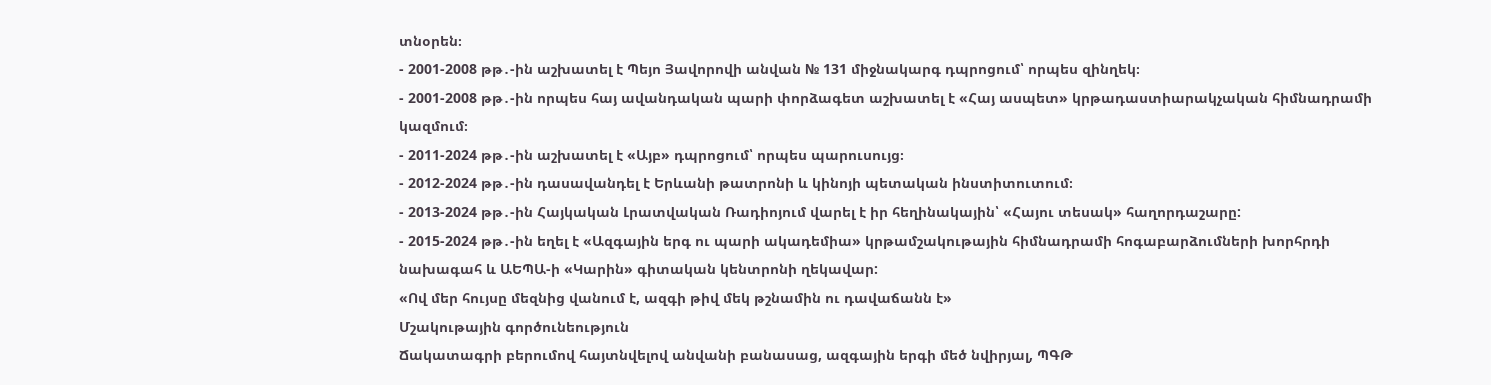տնօրեն։
- 2001-2008 թթ․-ին աշխատել է Պեյո Յավորովի անվան № 131 միջնակարգ դպրոցում՝ որպես զինղեկ։
- 2001-2008 թթ․-ին որպես հայ ավանդական պարի փորձագետ աշխատել է «Հայ ասպետ» կրթադաստիարակչական հիմնադրամի կազմում։
- 2011-2024 թթ․-ին աշխատել է «Այբ» դպրոցում՝ որպես պարուսույց։
- 2012-2024 թթ․-ին դասավանդել է Երևանի թատրոնի և կինոյի պետական ինստիտուտում։
- 2013-2024 թթ․-ին Հայկական Լրատվական Ռադիոյում վարել է իր հեղինակային՝ «Հայու տեսակ» հաղորդաշարը:
- 2015-2024 թթ․-ին եղել է «Ազգային երգ ու պարի ակադեմիա» կրթամշակութային հիմնադրամի հոգաբարձումների խորհրդի նախագահ և ԱԵՊԱ-ի «Կարին» գիտական կենտրոնի ղեկավար:
«Ով մեր հույսը մեզնից վանում է, ազգի թիվ մեկ թշնամին ու դավաճանն է»
Մշակութային գործունեություն
Ճակատագրի բերումով հայտնվելով անվանի բանասաց, ազգային երգի մեծ նվիրյալ, ՊԳԹ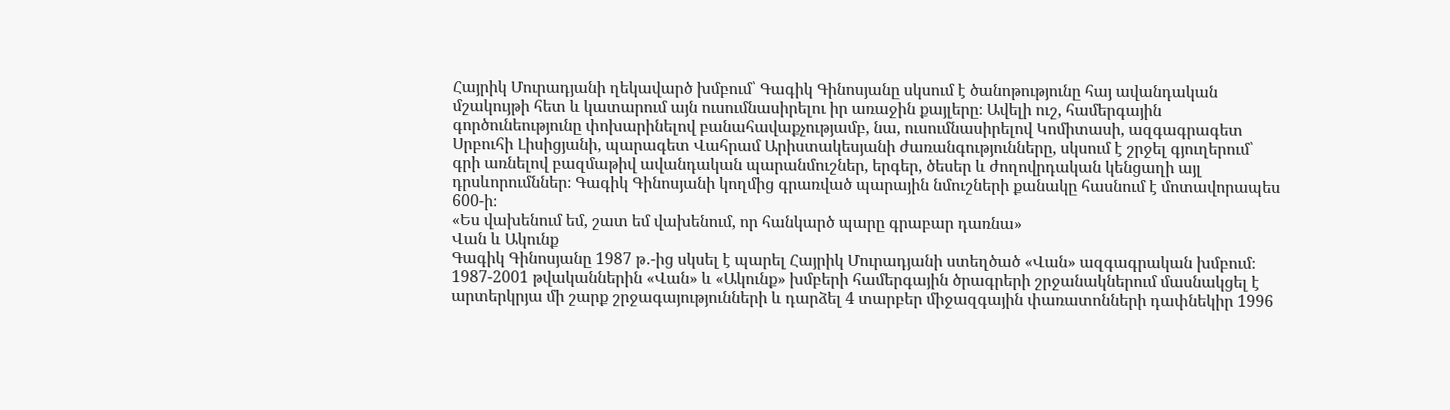Հայրիկ Մուրադյանի ղեկավարծ խմբում՝ Գագիկ Գինոսյանը սկսում է ծանոթությունը հայ ավանդական մշակույթի հետ և կատարում այն ուսումնասիրելու իր առաջին քայլերը։ Ավելի ուշ, համերգային գործունեությունը փոխարինելով բանահավաքչությամբ, նա, ուսումնասիրելով Կոմիտասի, ազգագրագետ Սրբուհի Լիսիցյանի, պարագետ Վահրամ Արիստակեսյանի ժառանգությունները, սկսում է շրջել գյուղերում՝ գրի առնելով բազմաթիվ ավանդական պարանմուշներ, երգեր, ծեսեր և ժողովրդական կենցաղի այլ դրսևորումններ։ Գագիկ Գինոսյանի կողմից գրառված պարային նմուշների քանակը հասնում է մոտավորապես 600-ի։
«Ես վախենում եմ, շատ եմ վախենում, որ հանկարծ պարը գրաբար դառնա»
Վան և Ակունք
Գագիկ Գինոսյանը 1987 թ․-ից սկսել է պարել Հայրիկ Մուրադյանի ստեղծած «Վան» ազգագրական խմբում։ 1987-2001 թվականներին «Վան» և «Ակունք» խմբերի համերգային ծրագրերի շրջանակներում մասնակցել է արտերկրյա մի շարք շրջագայությունների և դարձել 4 տարբեր միջազգային փառատոնների դափնեկիր 1996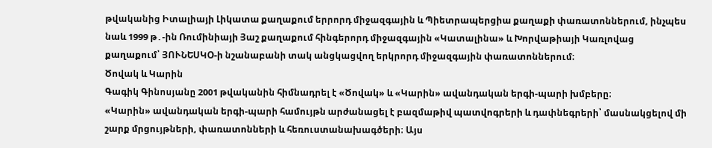թվականից Իտալիայի Լիկատա քաղաքում երրորդ միջազգային և Պիետրապերցիա քաղաքի փառատոններում, ինչպես նաև 1999 թ․-ին Ռումինիայի Յաշ քաղաքում հինգերորդ միջազգային «Կատալինա» և Խորվաթիայի Կառլովաց քաղաքում՝ ՅՈՒՆԵՍԿՕ-ի նշանաբանի տակ անցկացվող երկրորդ միջազգային փառատոններում։
Ծովակ և Կարին
Գագիկ Գինոսյանը 2001 թվականին հիմնադրել է «Ծովակ» և «Կարին» ավանդական երգի-պարի խմբերը։
«Կարին» ավանդական երգի-պարի համույթն արժանացել է բազմաթիվ պատվոգրերի և դափնեգրերի՝ մասնակցելով մի շարք մրցույթների, փառատոնների և հեռուստանախագծերի։ Այս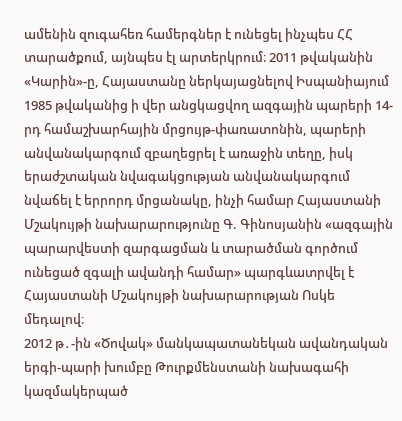ամենին զուգահեռ համերգներ է ունեցել ինչպես ՀՀ տարածքում, այնպես էլ արտերկրում։ 2011 թվականին «Կարին»-ը, Հայաստանը ներկայացնելով Իսպանիայում 1985 թվականից ի վեր անցկացվող ազգային պարերի 14-րդ համաշխարհային մրցույթ-փառատոնին, պարերի անվանակարգում զբաղեցրել է առաջին տեղը, իսկ երաժշտական նվագակցության անվանակարգում նվաճել է երրորդ մրցանակը, ինչի համար Հայաստանի Մշակույթի նախարարությունը Գ. Գինոսյանին «ազգային պարարվեստի զարգացման և տարածման գործում ունեցած զգալի ավանդի համար» պարգևատրվել է Հայաստանի Մշակույթի նախարարության Ոսկե մեդալով։
2012 թ․-ին «Ծովակ» մանկապատանեկան ավանդական երգի-պարի խումբը Թուրքմենստանի նախագահի կազմակերպած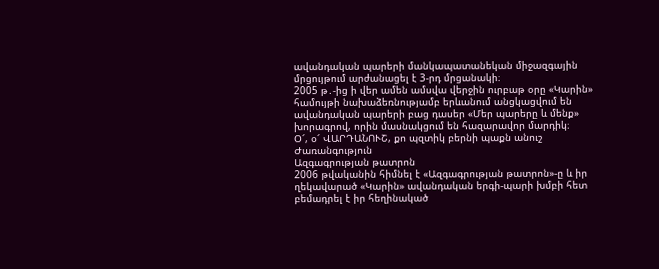ավանդական պարերի մանկապատանեկան միջազգային մրցույթում արժանացել է 3-րդ մրցանակի։
2005 թ․-ից ի վեր ամեն ամսվա վերջին ուրբաթ օրը «Կարին» համույթի նախաձեռնությամբ երևանում անցկացվում են ավանդական պարերի բաց դասեր «Մեր պարերը և մենք» խորագրով, որին մասնակցում են հազարավոր մարդիկ։
Օ՜, օ՜ ՎԱՐԴԱՆՈՒՇ, քո պզտիկ բերնի պաքն անուշ
Ժառանգություն
Ազգագրության թատրոն
2006 թվականին հիմնել է «Ազգագրության թատրոն»-ը և իր ղեկավարած «Կարին» ավանդական երգի-պարի խմբի հետ բեմադրել է իր հեղինակած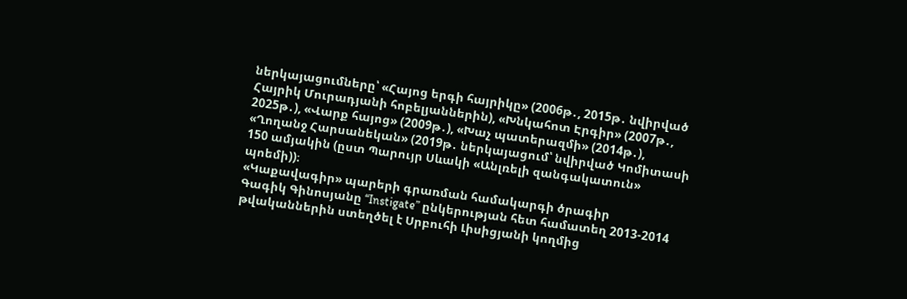ներկայացումները՝ «Հայոց երգի հայրիկը» (2006թ․, 2015թ․ նվիրված Հայրիկ Մուրադյանի հոբելյաններին), «Խնկահոտ Էրգիր» (2007թ․, 2025թ․), «Վարք հայոց» (2009թ․), «Խաչ պատերազմի» (2014թ․), «Ղողանջ Հարսանեկան» (2019թ․ ներկայացում՝ նվիրված Կոմիտասի 150 ամյակին (ըստ Պարույր Սևակի «Անլռելի զանգակատուն» պոեմի))։
«Կաքավագիր» պարերի գրառման համակարգի ծրագիր
Գագիկ Գինոսյանը “Instigate” ընկերության հետ համատեղ 2013-2014 թվականներին ստեղծել է Սրբուհի Լիսիցյանի կողմից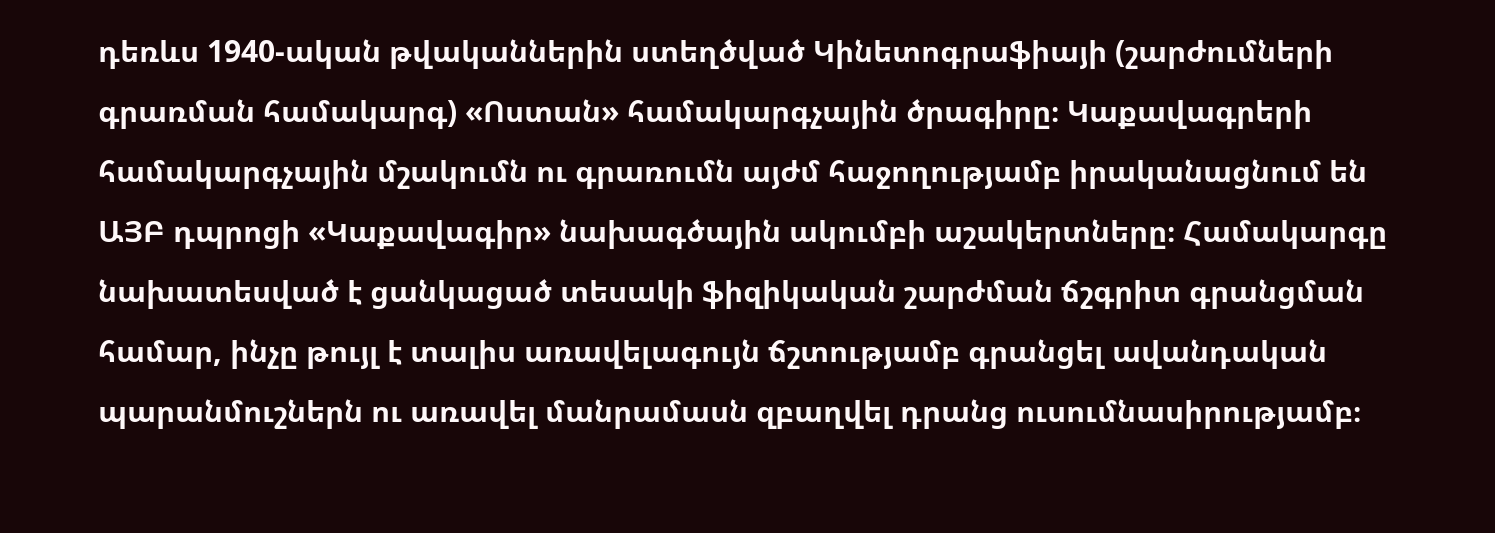դեռևս 1940-ական թվականներին ստեղծված Կինետոգրաֆիայի (շարժումների գրառման համակարգ) «Ոստան» համակարգչային ծրագիրը։ Կաքավագրերի համակարգչային մշակումն ու գրառումն այժմ հաջողությամբ իրականացնում են ԱՅԲ դպրոցի «Կաքավագիր» նախագծային ակումբի աշակերտները։ Համակարգը նախատեսված է ցանկացած տեսակի ֆիզիկական շարժման ճշգրիտ գրանցման համար, ինչը թույլ է տալիս առավելագույն ճշտությամբ գրանցել ավանդական պարանմուշներն ու առավել մանրամասն զբաղվել դրանց ուսումնասիրությամբ։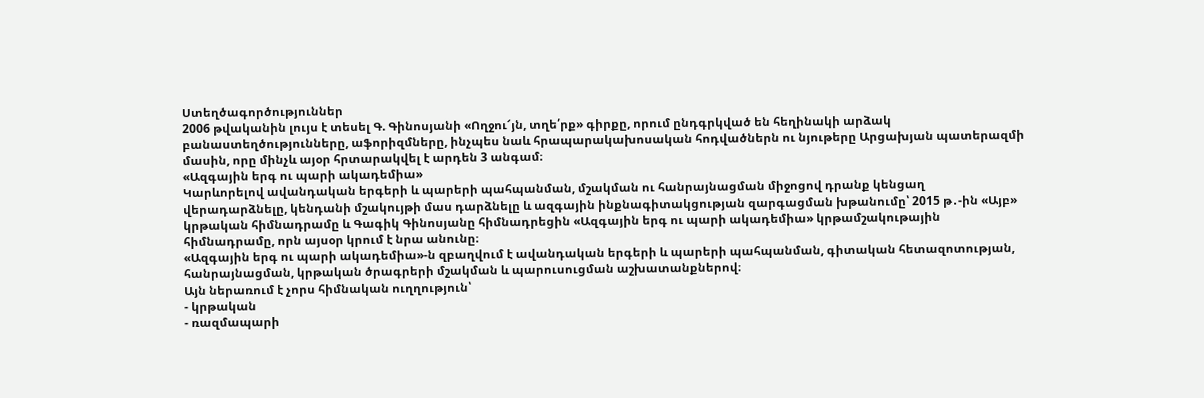Ստեղծագործություններ
2006 թվականին լույս է տեսել Գ. Գինոսյանի «Ողջու՜յն, տղե՛րք» գիրքը, որում ընդգրկված են հեղինակի արձակ բանաստեղծությունները, աֆորիզմները, ինչպես նաև հրապարակախոսական հոդվածներն ու նյութերը Արցախյան պատերազմի մասին, որը մինչև այօր հրտարակվել է արդեն 3 անգամ։
«Ազգային երգ ու պարի ակադեմիա»
Կարևորելով ավանդական երգերի և պարերի պահպանման, մշակման ու հանրայնացման միջոցով դրանք կենցաղ վերադարձնելը, կենդանի մշակույթի մաս դարձնելը և ազգային ինքնագիտակցության զարգացման խթանումը՝ 2015 թ․-ին «Այբ» կրթական հիմնադրամը և Գագիկ Գինոսյանը հիմնադրեցին «Ազգային երգ ու պարի ակադեմիա» կրթամշակութային հիմնադրամը, որն այսօր կրում է նրա անունը։
«Ազգային երգ ու պարի ակադեմիա»-ն զբաղվում է ավանդական երգերի և պարերի պահպանման, գիտական հետազոտության, հանրայնացման, կրթական ծրագրերի մշակման և պարուսուցման աշխատանքներով։
Այն ներառում է չորս հիմնական ուղղություն՝
- կրթական
- ռազմապարի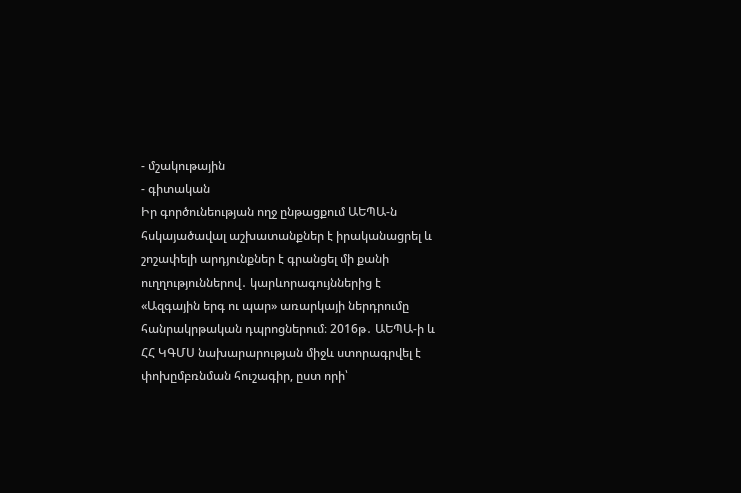- մշակութային
- գիտական
Իր գործունեության ողջ ընթացքում ԱԵՊԱ-ն հսկայածավալ աշխատանքներ է իրականացրել և շոշափելի արդյունքներ է գրանցել մի քանի ուղղություններով․ կարևորագույններից է «Ազգային երգ ու պար» առարկայի ներդրումը հանրակրթական դպրոցներում։ 2016թ․ ԱԵՊԱ-ի և ՀՀ ԿԳՄՍ նախարարության միջև ստորագրվել է փոխըմբռնման հուշագիր, ըստ որի՝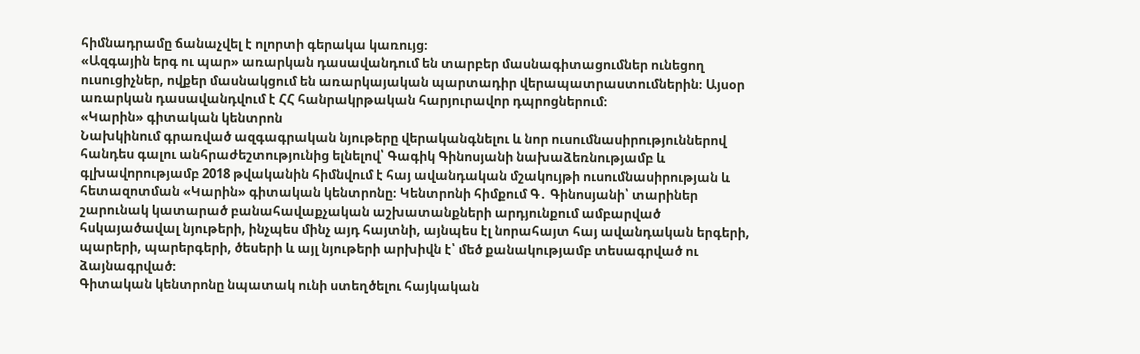հիմնադրամը ճանաչվել է ոլորտի գերակա կառույց։
«Ազգային երգ ու պար» առարկան դասավանդում են տարբեր մասնագիտացումներ ունեցող ուսուցիչներ, ովքեր մասնակցում են առարկայական պարտադիր վերապատրաստումներին։ Այսօր առարկան դասավանդվում է ՀՀ հանրակրթական հարյուրավոր դպրոցներում։
«Կարին» գիտական կենտրոն
Նախկինում գրառված ազգագրական նյութերը վերականգնելու և նոր ուսումնասիրություններով հանդես գալու անհրաժեշտությունից ելնելով՝ Գագիկ Գինոսյանի նախաձեռնությամբ և գլխավորությամբ 2018 թվականին հիմնվում է հայ ավանդական մշակույթի ուսումնասիրության և հետազոտման «Կարին» գիտական կենտրոնը։ Կենտրոնի հիմքում Գ․ Գինոսյանի՝ տարիներ շարունակ կատարած բանահավաքչական աշխատանքների արդյունքում ամբարված հսկայածավալ նյութերի, ինչպես մինչ այդ հայտնի, այնպես էլ նորահայտ հայ ավանդական երգերի, պարերի, պարերգերի, ծեսերի և այլ նյութերի արխիվն է՝ մեծ քանակությամբ տեսագրված ու ձայնագրված։
Գիտական կենտրոնը նպատակ ունի ստեղծելու հայկական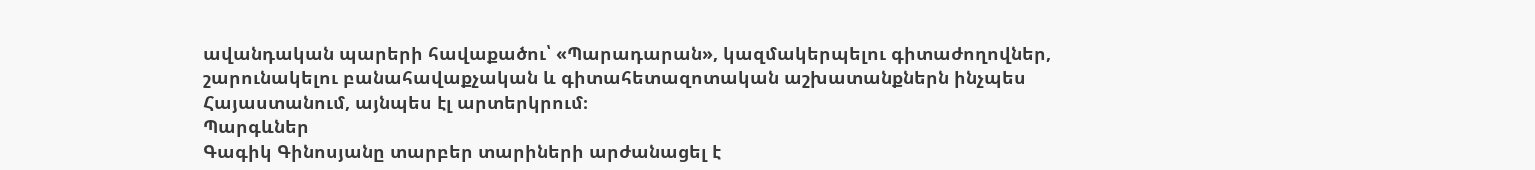ավանդական պարերի հավաքածու՝ «Պարադարան», կազմակերպելու գիտաժողովներ, շարունակելու բանահավաքչական և գիտահետազոտական աշխատանքներն ինչպես Հայաստանում, այնպես էլ արտերկրում։
Պարգևներ
Գագիկ Գինոսյանը տարբեր տարիների արժանացել է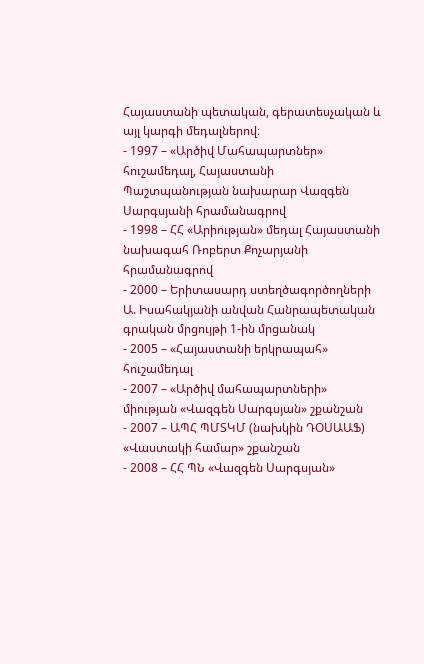Հայաստանի պետական, գերատեսչական և այլ կարգի մեդալներով։
- 1997 – «Արծիվ Մահապարտներ» հուշամեդալ, Հայաստանի Պաշտպանության նախարար Վազգեն Սարգսյանի հրամանագրով
- 1998 – ՀՀ «Արիության» մեդալ Հայաստանի նախագահ Ռոբերտ Քոչարյանի հրամանագրով
- 2000 – Երիտասարդ ստեղծագործողների Ա. Իսահակյանի անվան Հանրապետական գրական մրցույթի 1-ին մրցանակ
- 2005 – «Հայաստանի երկրապահ» հուշամեդալ
- 2007 – «Արծիվ մահապարտների» միության «Վազգեն Սարգսյան» շքանշան
- 2007 – ԱՊՀ ՊՄՏԿՄ (նախկին ԴՕՍԱԱՖ) «Վաստակի համար» շքանշան
- 2008 – ՀՀ ՊՆ «Վազգեն Սարգսյան»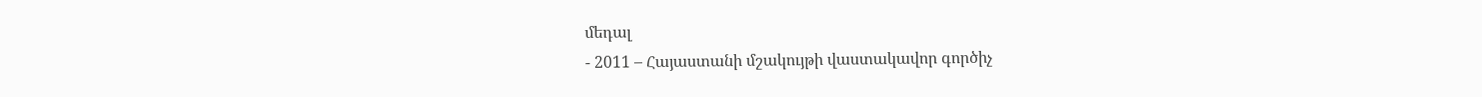մեդալ
- 2011 – Հայաստանի մշակույթի վաստակավոր գործիչ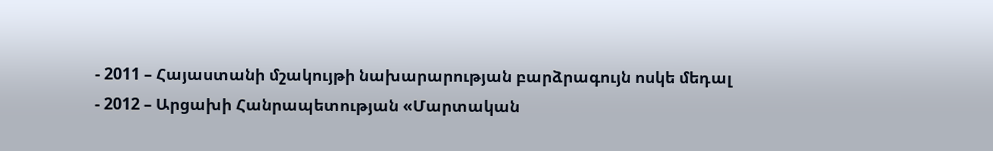- 2011 – Հայաստանի մշակույթի նախարարության բարձրագույն ոսկե մեդալ
- 2012 – Արցախի Հանրապետության «Մարտական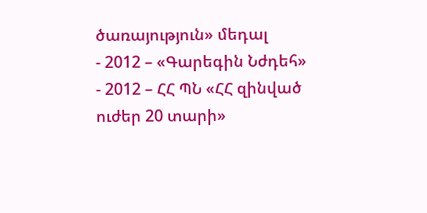ծառայություն» մեդալ
- 2012 – «Գարեգին Նժդեհ»
- 2012 – ՀՀ ՊՆ «ՀՀ զինված ուժեր 20 տարի»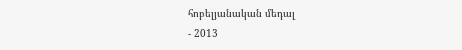հոբելյանական մեդալ
- 2013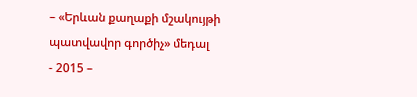– «Երևան քաղաքի մշակույթի պատվավոր գործիչ» մեդալ
- 2015 –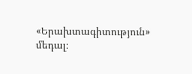«Երախտագիտություն» մեդալ։